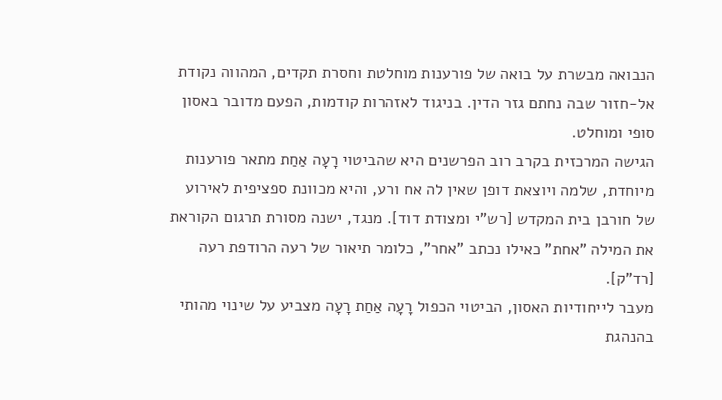הנבואה מבשרת על בואה של פורענות מוחלטת וחסרת תקדים, המהווה נקודת אל-חזור שבה נחתם גזר הדין. בניגוד לאזהרות קודמות, הפעם מדובר באסון סופי ומוחלט.
הגישה המרכזית בקרב רוב הפרשנים היא שהביטוי רָעָה אַחַת מתאר פורענות מיוחדת, שלמה ויוצאת דופן שאין לה אח ורע, והיא מכוונת ספציפית לאירוע של חורבן בית המקדש [רש"י ומצודת דוד]. מנגד, ישנה מסורת תרגום הקוראת את המילה "אחת" כאילו נכתב "אחר", כלומר תיאור של רעה הרודפת רעה [רד"ק].
מעבר לייחודיות האסון, הביטוי הכפול רָעָה אַחַת רָעָה מצביע על שינוי מהותי בהנהגת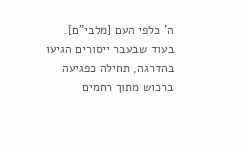ה' כלפי העם [מלבי"ם]. בעוד שבעבר ייסורים הגיעו בהדרגה, תחילה כפגיעה ברכוש מתוך רחמים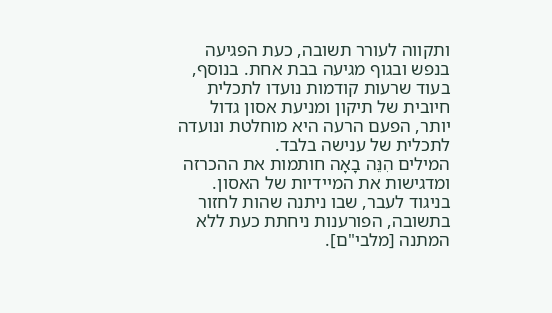ותקווה לעורר תשובה, כעת הפגיעה בנפש ובגוף מגיעה בבת אחת. בנוסף, בעוד שרעות קודמות נועדו לתכלית חיובית של תיקון ומניעת אסון גדול יותר, הפעם הרעה היא מוחלטת ונועדה לתכלית של ענישה בלבד.
המילים הִנֵּה בָאָה חותמות את ההכרזה ומדגישות את המיידיות של האסון. בניגוד לעבר, שבו ניתנה שהות לחזור בתשובה, הפורענות ניחתת כעת ללא המתנה [מלבי"ם].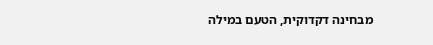מבחינה דקדוקית, הטעם במילה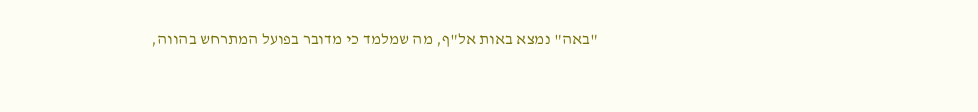"באה" נמצא באות אל"ף, מה שמלמד כי מדובר בפועל המתרחש בהווה,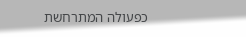כפעולה המתרחשת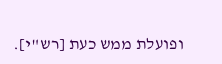ופועלת ממש כעת [רש"י].